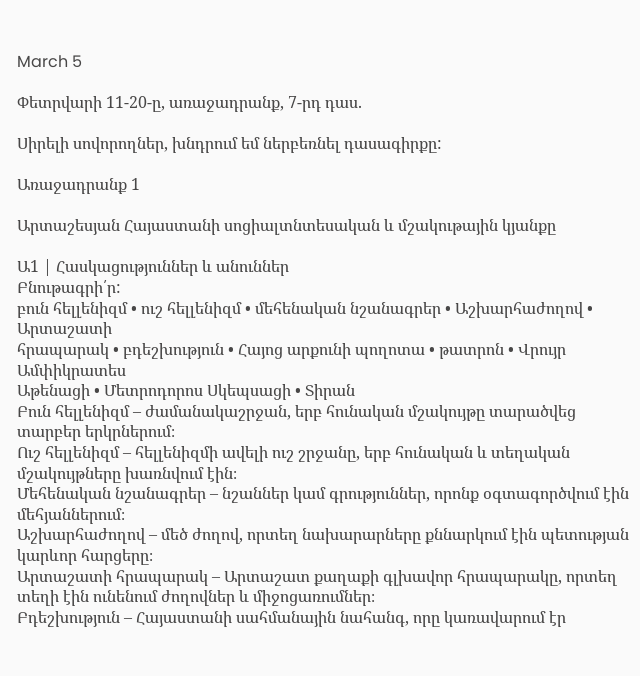March 5

Փետրվարի 11-20-ը, առաջադրանք, 7-րդ դաս.

Սիրելի սովորողներ, խնդրում եմ ներբեռնել դասագիրքը:

Առաջադրանք 1

Արտաշեսյան Հայաստանի սոցիալտնտեսական և մշակութային կյանքը

Ա1 | Հասկացություններ և անուններ
Բնութագրի՛ր:
բուն հելլենիզմ • ուշ հելլենիզմ • մեհենական նշանագրեր • Աշխարհաժողով • Արտաշատի
հրապարակ • բդեշխություն • Հայոց արքունի պողոտա • թատրոն • Վրույր Ամփիկրատես
Աթենացի • Մետրոդորոս Սկեպսացի • Տիրան
Բուն հելլենիզմ – ժամանակաշրջան, երբ հունական մշակույթը տարածվեց տարբեր երկրներում։
Ուշ հելլենիզմ – հելլենիզմի ավելի ուշ շրջանը, երբ հունական և տեղական մշակույթները խառնվում էին։
Մեհենական նշանագրեր – նշաններ կամ գրություններ, որոնք օգտագործվում էին մեհյաններում։
Աշխարհաժողով – մեծ ժողով, որտեղ նախարարները քննարկում էին պետության կարևոր հարցերը։
Արտաշատի հրապարակ – Արտաշատ քաղաքի գլխավոր հրապարակը, որտեղ տեղի էին ունենում ժողովներ և միջոցառումներ։
Բդեշխություն – Հայաստանի սահմանային նահանգ, որը կառավարում էր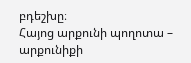բդեշխը։
Հայոց արքունի պողոտա – արքունիքի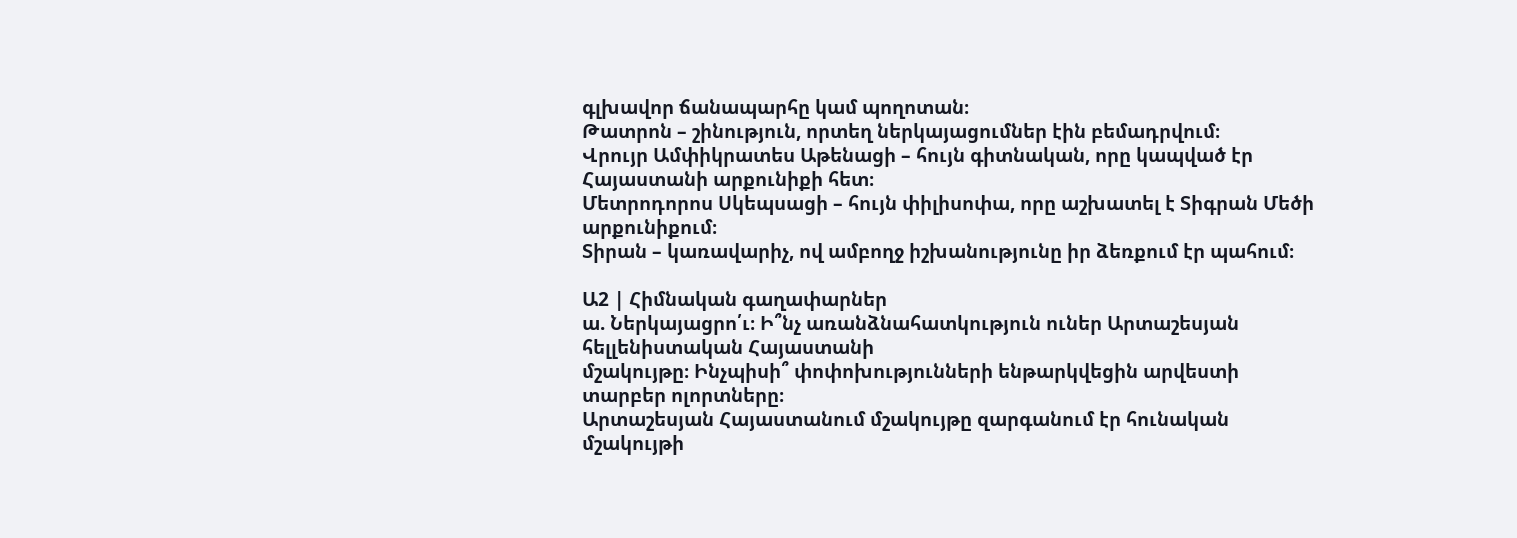գլխավոր ճանապարհը կամ պողոտան։
Թատրոն – շինություն, որտեղ ներկայացումներ էին բեմադրվում։
Վրույր Ամփիկրատես Աթենացի – հույն գիտնական, որը կապված էր Հայաստանի արքունիքի հետ։
Մետրոդորոս Սկեպսացի – հույն փիլիսոփա, որը աշխատել է Տիգրան Մեծի արքունիքում։
Տիրան – կառավարիչ, ով ամբողջ իշխանությունը իր ձեռքում էր պահում։

Ա2 | Հիմնական գաղափարներ
ա. Ներկայացրո՛ւ։ Ի՞նչ առանձնահատկություն ուներ Արտաշեսյան հելլենիստական Հայաստանի
մշակույթը։ Ինչպիսի՞ փոփոխությունների ենթարկվեցին արվեստի տարբեր ոլորտները։
Արտաշեսյան Հայաստանում մշակույթը զարգանում էր հունական մշակույթի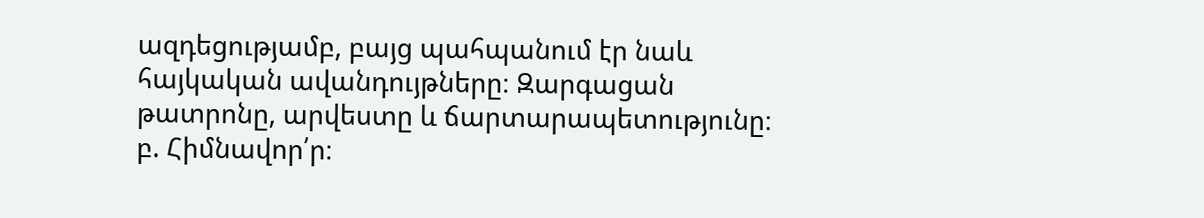ազդեցությամբ, բայց պահպանում էր նաև հայկական ավանդույթները։ Զարգացան թատրոնը, արվեստը և ճարտարապետությունը։
բ. Հիմնավոր՛ր։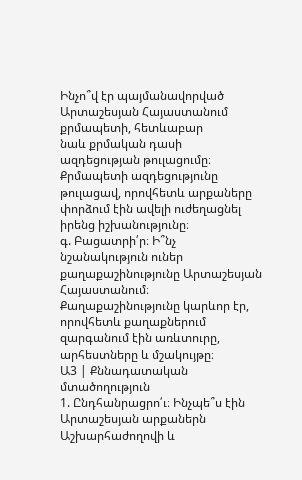Ինչո՞վ էր պայմանավորված Արտաշեսյան Հայաստանում քրմապետի, հետևաբար
նաև քրմական դասի ազդեցության թուլացումը։
Քրմապետի ազդեցությունը թուլացավ, որովհետև արքաները փորձում էին ավելի ուժեղացնել իրենց իշխանությունը։
գ. Բացատրի՛ր։ Ի՞նչ նշանակություն ուներ քաղաքաշինությունը Արտաշեսյան Հայաստանում։
Քաղաքաշինությունը կարևոր էր, որովհետև քաղաքներում զարգանում էին առևտուրը, արհեստները և մշակույթը։
Ա3 | Քննադատական մտածողություն
1. Ընդհանրացրո՛ւ։ Ինչպե՞ս էին Արտաշեսյան արքաներն Աշխարհաժողովի և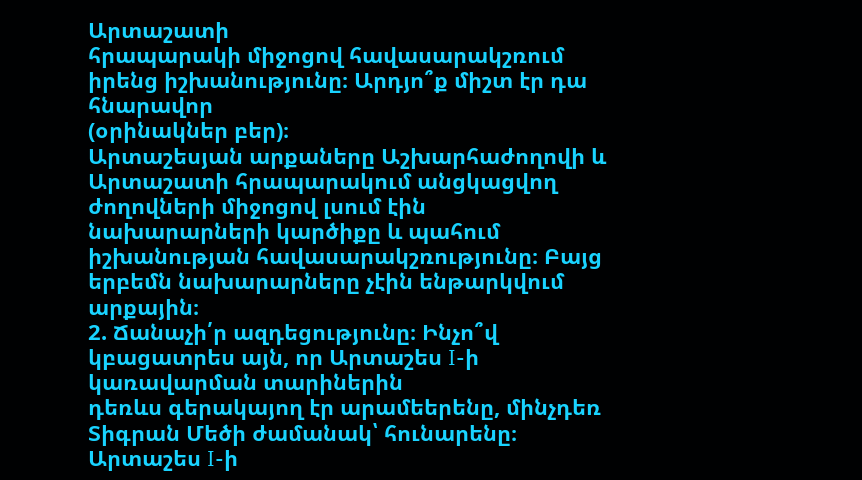Արտաշատի
հրապարակի միջոցով հավասարակշռում իրենց իշխանությունը։ Արդյո՞ք միշտ էր դա հնարավոր
(օրինակներ բեր)։
Արտաշեսյան արքաները Աշխարհաժողովի և Արտաշատի հրապարակում անցկացվող ժողովների միջոցով լսում էին նախարարների կարծիքը և պահում իշխանության հավասարակշռությունը։ Բայց երբեմն նախարարները չէին ենթարկվում արքային։
2. Ճանաչի՛ր ազդեցությունը։ Ինչո՞վ կբացատրես այն, որ Արտաշես I-ի կառավարման տարիներին
դեռևս գերակայող էր արամեերենը, մինչդեռ Տիգրան Մեծի ժամանակ՝ հունարենը։
Արտաշես I-ի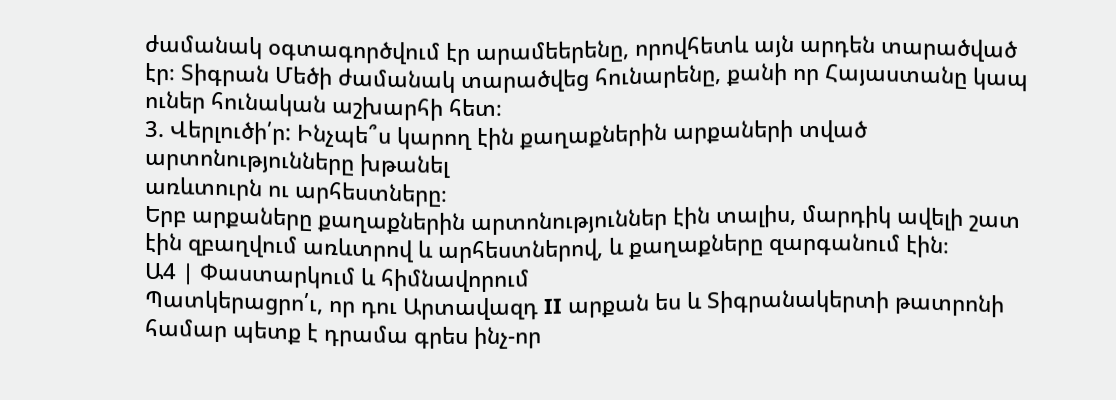ժամանակ օգտագործվում էր արամեերենը, որովհետև այն արդեն տարածված էր։ Տիգրան Մեծի ժամանակ տարածվեց հունարենը, քանի որ Հայաստանը կապ ուներ հունական աշխարհի հետ։
3. Վերլուծի՛ր: Ինչպե՞ս կարող էին քաղաքներին արքաների տված արտոնությունները խթանել
առևտուրն ու արհեստները։
Երբ արքաները քաղաքներին արտոնություններ էին տալիս, մարդիկ ավելի շատ էին զբաղվում առևտրով և արհեստներով, և քաղաքները զարգանում էին։
Ա4 | Փաստարկում և հիմնավորում
Պատկերացրո՛ւ, որ դու Արտավազդ II արքան ես և Տիգրանակերտի թատրոնի համար պետք է դրամա գրես ինչ-որ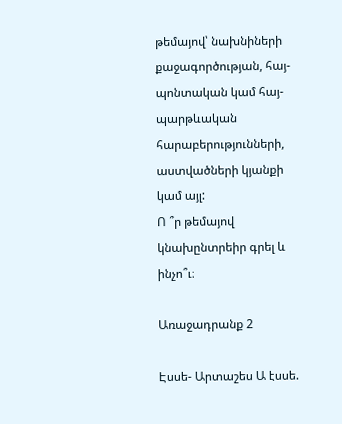թեմայով՝ նախնիների քաջագործության, հայ-պոնտական կամ հայ-պարթևական
հարաբերությունների, աստվածների կյանքի կամ այլ:
Ո ՞ր թեմայով կնախընտրեիր գրել և ինչո՞ւ։

Առաջադրանք 2

Էսսե- Արտաշես Ա էսսե.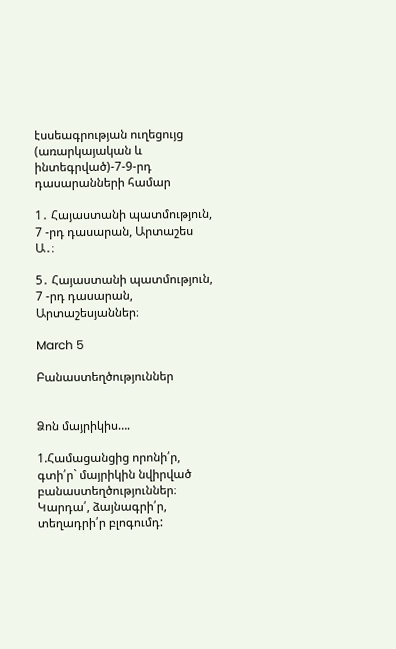էսսեագրության ուղեցույց (առարկայական և ինտեգրված)-7-9-րդ դասարանների համար

1․ Հայաստանի պատմություն, 7 -րդ դասարան, Արտաշես Ա․։

5․ Հայաստանի պատմություն, 7 -րդ դասարան,  Արտաշեսյաններ։

March 5

Բանաստեղծություններ


Ձոն մայրիկիս….

1.Համացանցից որոնի՛ր, գտի՛ր` մայրիկին նվիրված բանաստեղծություններ։ Կարդա՛, ձայնագրի՛ր, տեղադրի՛ր բլոգումդ: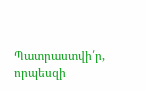Պատրաստվի՛ր, որպեսզի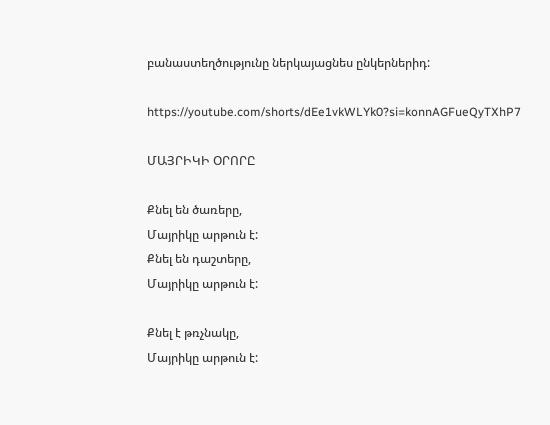բանաստեղծությունը ներկայացնես ընկերներիդ:

https://youtube.com/shorts/dEe1vkWLYk0?si=konnAGFueQyTXhP7

ՄԱՅՐԻԿԻ ՕՐՈՐԸ

Քնել են ծառերը,
Մայրիկը արթուն է:
Քնել են դաշտերը,
Մայրիկը արթուն է:

Քնել է թռչնակը,
Մայրիկը արթուն է: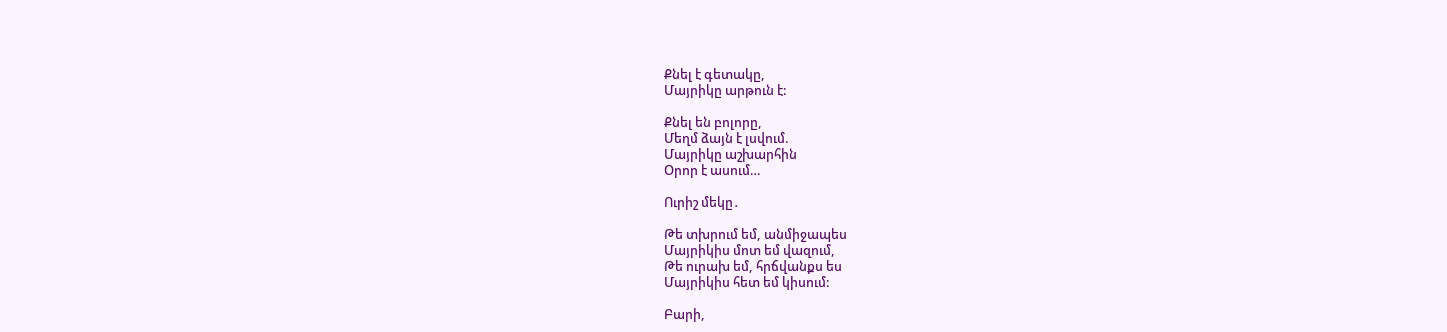Քնել է գետակը,
Մայրիկը արթուն է:

Քնել են բոլորը,
Մեղմ ձայն է լսվում.
Մայրիկը աշխարհին
Օրոր է ասում…

Ուրիշ մեկը․

Թե տխրում եմ, անմիջապես
Մայրիկիս մոտ եմ վազում,
Թե ուրախ եմ, հրճվանքս ես
Մայրիկիս հետ եմ կիսում:

Բարի,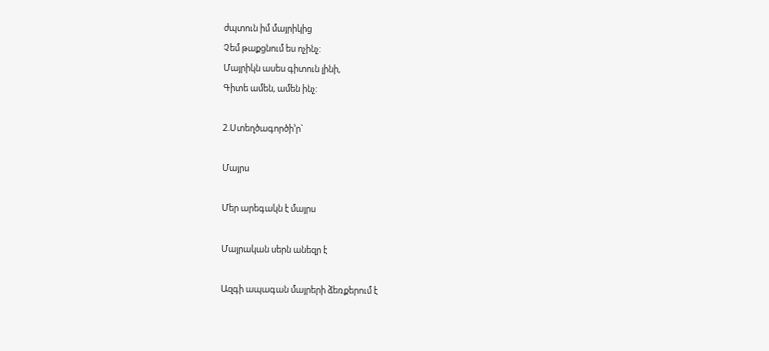ժպտուն իմ մայրիկից
Չեմ թաքցնում ես ոչինչ:
Մայրիկն ասես գիտուն լինի,
Գիտե ամեն, ամեն ինչ:

2.Ստեղծագործի’ր`

Մայրս

Մեր արեգակն է մայրս

Մայրական սերն անեզր է

Ազգի ապագան մայրերի ձեռքերում է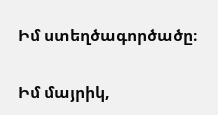Իմ ստեղծագործածը։

Իմ մայրիկ,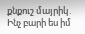քնքուշ մայրիկ․
Ինչ բարի ես իմ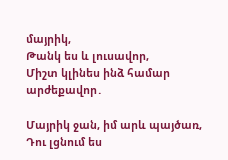մայրիկ,
Թանկ ես և լուսավոր,
Միշտ կլինես ինձ համար արժեքավոր․

Մայրիկ ջան, իմ արև պայծառ,
Դու լցնում ես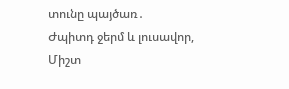տունը պայծառ․
Ժպիտդ ջերմ և լուսավոր,
Միշտ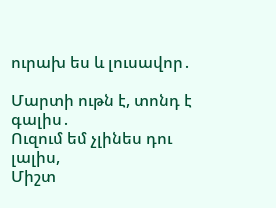ուրախ ես և լուսավոր․

Մարտի ութն է, տոնդ է գալիս․
Ուզում եմ չլինես դու լալիս,
Միշտ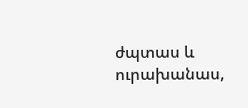ժպտաս և ուրախանաս,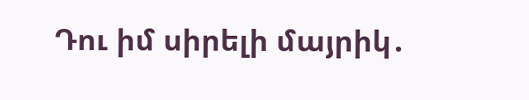Դու իմ սիրելի մայրիկ․